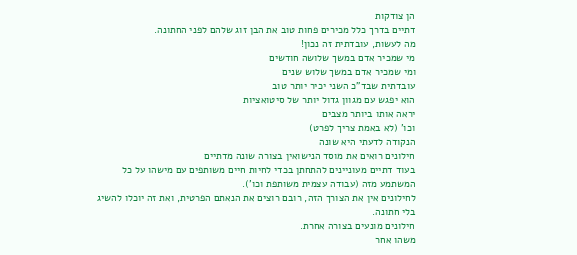הן צודקות
דתיים בדרך כלל מכירים פחות טוב את הבן זוג שלהם לפני החתונה.
מה לעשות, עובדתית זה נכון!
מי שמכיר אדם במשך שלושה חודשים
ומי שמכיר אדם במשך שלוש שנים
עובדתית שבד"כ השני יכיר יותר טוב
הוא יפגש עם מגוון גדול יותר של סיטואציות
יראה אותו ביותר מצבים
וכו' (לא באמת צריך לפרט)
הנקודה לדעתי היא שונה
חילונים רואים את מוסד הנישואין בצורה שונה מדתיים
בעוד דתיים מעוניינים להתחתן בכדי לחיות חיים משותפים עם מישהו על כל המשתמע מזה (עבודה עצמית משותפת וכו').
לחילונים אין את הצורך הזה, רובם רוצים את הנאתם הפרטית, ואת זה יוכלו להשיג בלי חתונה.
חילונים מונעים בצורה אחרת.
משהו אחר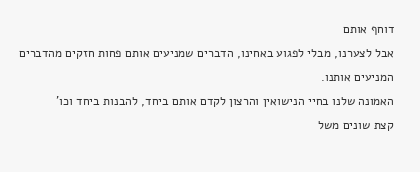דוחף אותם
אבל לצערנו, מבלי לפגוע באחינו, הדברים שמניעים אותם פחות חזקים מהדברים המניעים אותנו.
האמונה שלנו בחיי הנישואין והרצון לקדם אותם ביחד, להבנות ביחד וכו'
קצת שונים משל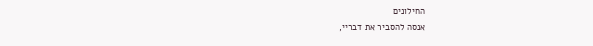החילונים
אנסה להסביר את דבריי,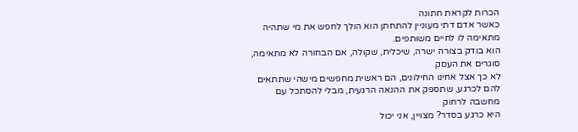הכרות לקראת חתונה
כאשר אדם דתי מעוניין להתחתן הוא הולך לחפש את מי שתהיה מתאימה לו לחיים משותפים.
הוא בודק בצורה ישרה, שיכלית, שקולה, אם הבחורה לא מתאימה, סוגרים את העסק
לא כך אצל אחינו החילונים, הם ראשית מחפשים מישהי שתתאים להם לכרגע, שתספק את ההנאה הרגעית, מבלי להסתכל עם מחשבה לרחוק
היא כרגע בסדר? מצויין, אני יכול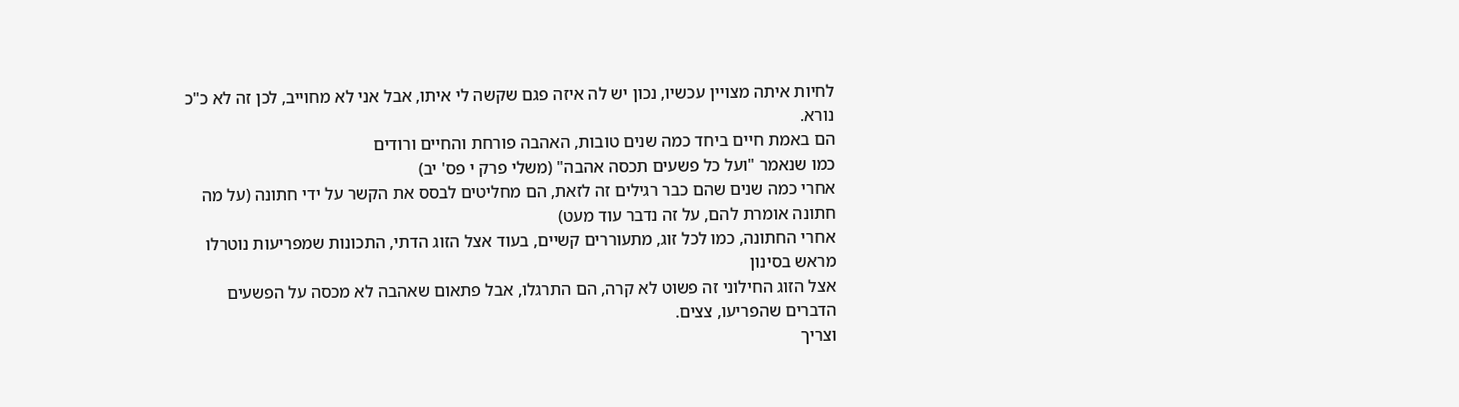לחיות איתה מצויין עכשיו, נכון יש לה איזה פגם שקשה לי איתו, אבל אני לא מחוייב, לכן זה לא כ"כ נורא.
הם באמת חיים ביחד כמה שנים טובות, האהבה פורחת והחיים ורודים
כמו שנאמר "ועל כל פשעים תכסה אהבה" (משלי פרק י פס' יב)
אחרי כמה שנים שהם כבר רגילים זה לזאת, הם מחליטים לבסס את הקשר על ידי חתונה (על מה חתונה אומרת להם, על זה נדבר עוד מעט)
אחרי החתונה, כמו לכל זוג, מתעוררים קשיים, בעוד אצל הזוג הדתי, התכונות שמפריעות נוטרלו מראש בסינון
אצל הזוג החילוני זה פשוט לא קרה, הם התרגלו, אבל פתאום שאהבה לא מכסה על הפשעים
הדברים שהפריעו, צצים.
וצריך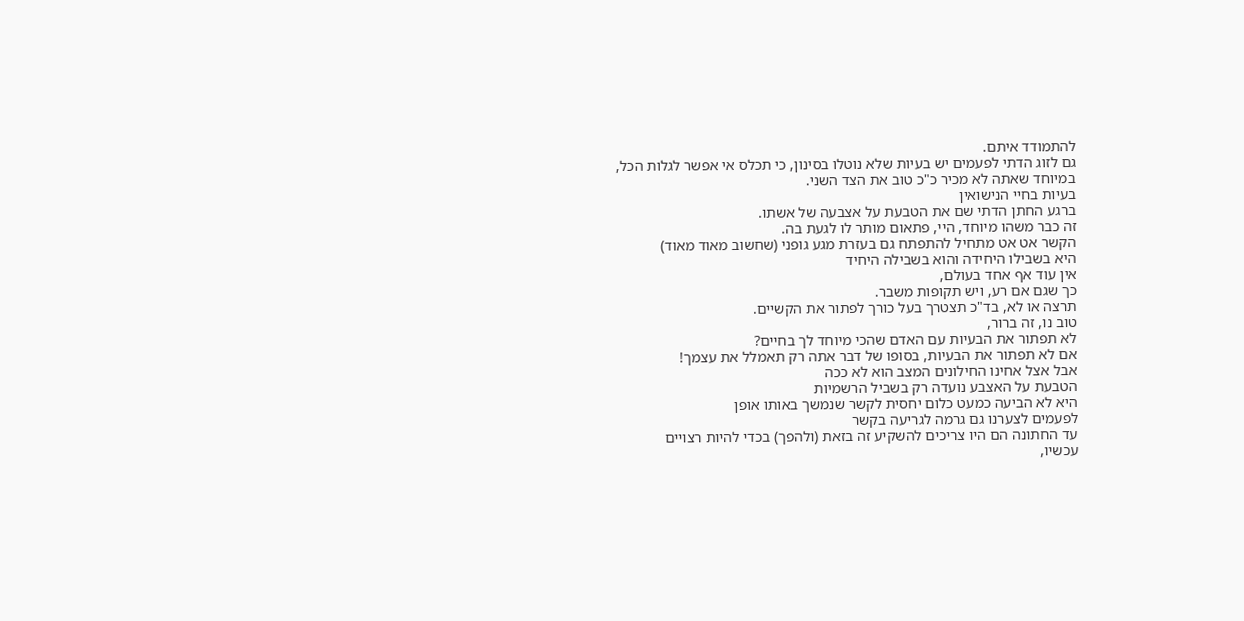להתמודד איתם.
גם לזוג הדתי לפעמים יש בעיות שלא נוטלו בסינון, כי תכלס אי אפשר לגלות הכל,
במיוחד שאתה לא מכיר כ"כ טוב את הצד השני.
בעיות בחיי הנישואין
ברגע החתן הדתי שם את הטבעת על אצבעה של אשתו.
זה כבר משהו מיוחד, היי, פתאום מותר לו לגעת בה.
הקשר אט אט מתחיל להתפתח גם בעזרת מגע גופני (שחשוב מאוד מאוד)
היא בשבילו היחידה והוא בשבילה היחיד
אין עוד אף אחד בעולם,
כך שגם אם רע, ויש תקופות משבר.
תרצה או לא, בד"כ תצטרך בעל כורך לפתור את הקשיים.
טוב נו, זה ברור,
לא תפתור את הבעיות עם האדם שהכי מיוחד לך בחיים?
אם לא תפתור את הבעיות, בסופו של דבר אתה רק תאמלל את עצמך!
אבל אצל אחינו החילונים המצב הוא לא ככה
הטבעת על האצבע נועדה רק בשביל הרשמיות
היא לא הביעה כמעט כלום יחסית לקשר שנמשך באותו אופן
לפעמים לצערנו גם גרמה לגריעה בקשר
עד החתונה הם היו צריכים להשקיע זה בזאת (ולהפך) בכדי להיות רצויים
עכשיו,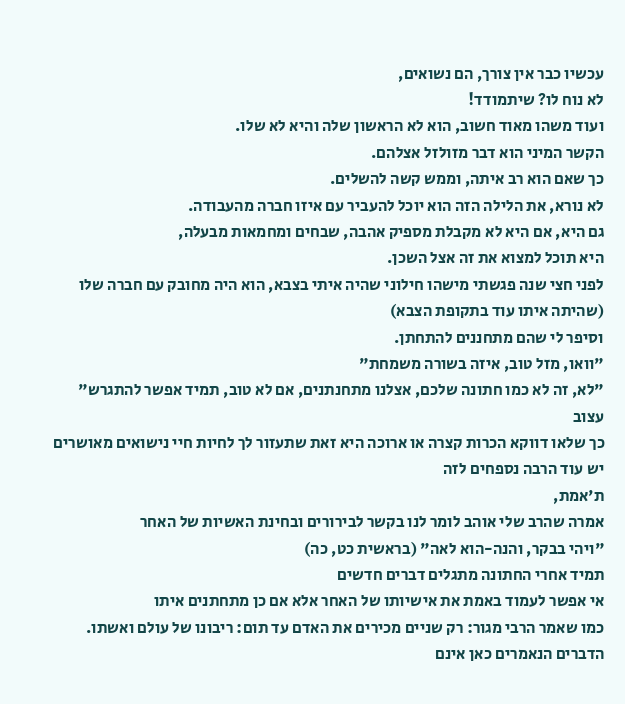עכשיו כבר אין צורך, הם נשואים,
לא נוח לו? שיתמודד!
ועוד משהו מאוד חשוב, הוא לא הראשון שלה והיא לא שלו.
הקשר המיני הוא דבר מזולזל אצלהם.
כך שאם הוא רב איתה, וממש קשה להשלים.
לא נורא, את הלילה הזה הוא יוכל להעביר עם איזו חברה מהעבודה.
גם היא, אם היא לא מקבלת מספיק אהבה, שבחים ומחמאות מבעלה,
היא תוכל למצוא את זה אצל השכן.
לפני חצי שנה פגשתי מישהו חילוני שהיה איתי בצבא, הוא היה מחובק עם חברה שלו (שהיתה איתו עוד בתקופת הצבא)
וסיפר לי שהם מתחננים להתחתן.
"וואו, מזל טוב, איזה בשורה משמחת"
"לא, זה לא כמו חתונה שלכם, אצלנו מתחנתנים, אם לא טוב, תמיד אפשר להתגרש"
עצוב
כך שלאו דווקא הכרות קצרה או ארוכה היא זאת שתעזור לך לחיות חיי נישואים מאושרים
יש עוד הרבה נספחים לזה
ת'אמת,
אמרה שהרב שלי אוהב לומר לנו בקשר לבירורים ובחינת האשיות של האחר
"ויהי בבקר, והנה-הוא לאה" (בראשית כט, כה)
תמיד אחרי החתונה מתגלים דברים חדשים
אי אפשר לעמוד באמת את אישיותו של האחר אלא אם כן מתחתנים איתו
כמו שאמר הרבי מגור: רק שניים מכירים את האדם עד תום: ריבונו של עולם ואשתו.
הדברים הנאמרים כאן אינם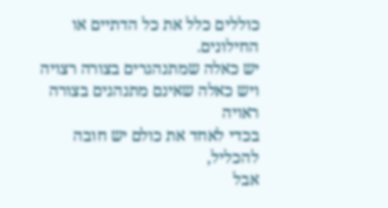כוללים כלל את כל הדתיים או החילונים.
יש כאלה שמתנהגרים בצורה רצויה
ויש כאלה שאינם מתנהגים בצורה ראויה
בכדי לאחד את כולם יש חובה להכליל,
אבל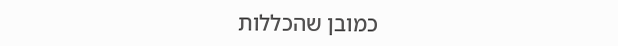כמובן שהכללות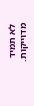לא תמיד מדוייקות.